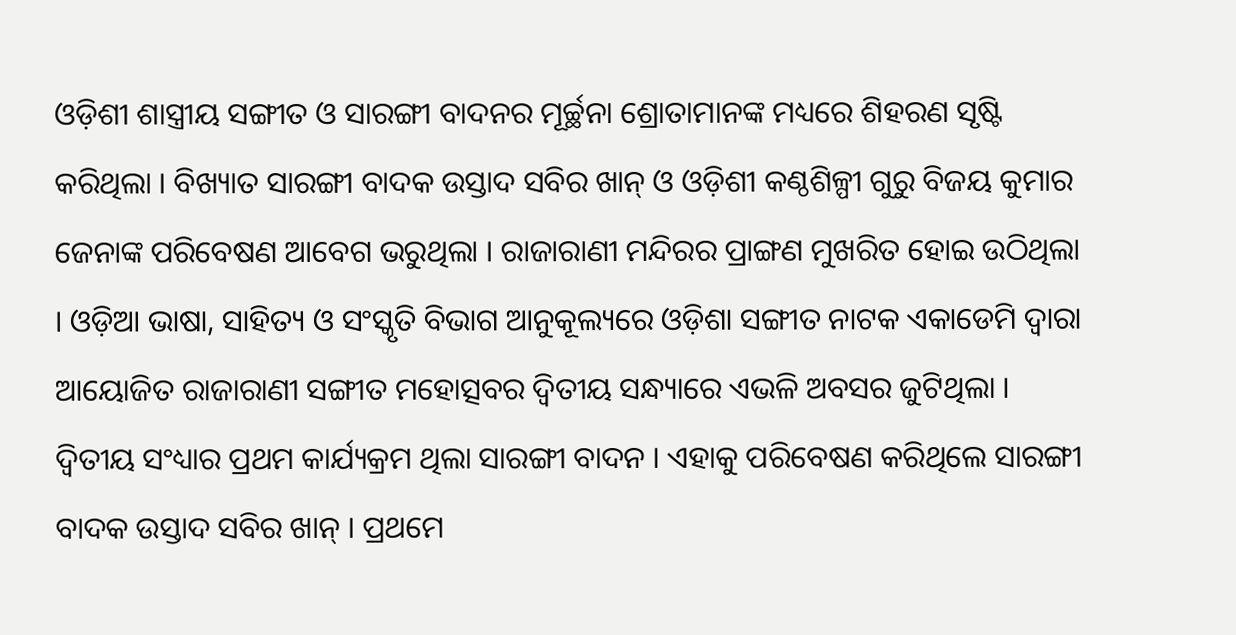ଓଡ଼ିଶୀ ଶାସ୍ତ୍ରୀୟ ସଙ୍ଗୀତ ଓ ସାରଙ୍ଗୀ ବାଦନର ମୂର୍ଚ୍ଛନା ଶ୍ରୋତାମାନଙ୍କ ମଧ୍ୟରେ ଶିହରଣ ସୃଷ୍ଟି କରିଥିଲା । ବିଖ୍ୟାତ ସାରଙ୍ଗୀ ବାଦକ ଉସ୍ତାଦ ସବିର ଖାନ୍ ଓ ଓଡ଼ିଶୀ କଣ୍ଠଶିଳ୍ପୀ ଗୁରୁ ବିଜୟ କୁମାର ଜେନାଙ୍କ ପରିବେଷଣ ଆବେଗ ଭରୁଥିଲା । ରାଜାରାଣୀ ମନ୍ଦିରର ପ୍ରାଙ୍ଗଣ ମୁଖରିତ ହୋଇ ଉଠିଥିଲା । ଓଡ଼ିଆ ଭାଷା, ସାହିତ୍ୟ ଓ ସଂସ୍କୃତି ବିଭାଗ ଆନୁକୂଲ୍ୟରେ ଓଡ଼ିଶା ସଙ୍ଗୀତ ନାଟକ ଏକାଡେମି ଦ୍ୱାରା ଆୟୋଜିତ ରାଜାରାଣୀ ସଙ୍ଗୀତ ମହୋତ୍ସବର ଦ୍ୱିତୀୟ ସନ୍ଧ୍ୟାରେ ଏଭଳି ଅବସର ଜୁଟିଥିଲା । ଦ୍ୱିତୀୟ ସଂଧ୍ୟାର ପ୍ରଥମ କାର୍ଯ୍ୟକ୍ରମ ଥିଲା ସାରଙ୍ଗୀ ବାଦନ । ଏହାକୁ ପରିବେଷଣ କରିଥିଲେ ସାରଙ୍ଗୀ ବାଦକ ଉସ୍ତାଦ ସବିର ଖାନ୍ । ପ୍ରଥମେ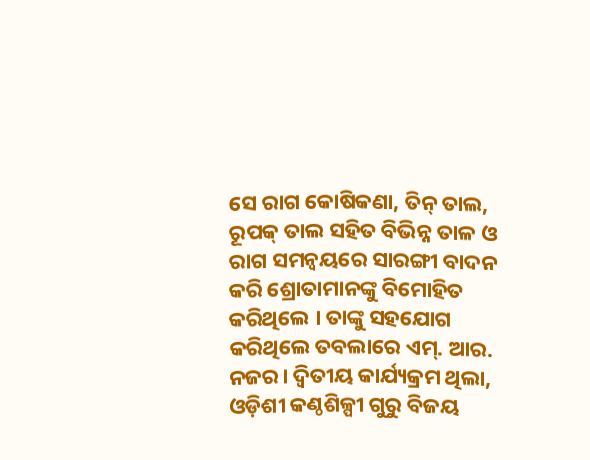ସେ ରାଗ କୋଷିକଣା, ତିନ୍ ତାଲ, ରୂପକ୍ ତାଲ ସହିତ ବିଭିନ୍ନ ତାଳ ଓ ରାଗ ସମନ୍ବୟରେ ସାରଙ୍ଗୀ ବାଦନ କରି ଶ୍ରୋତାମାନଙ୍କୁ ବିମୋହିତ କରିଥିଲେ । ତାଙ୍କୁ ସହଯୋଗ କରିଥିଲେ ତବଲାରେ ଏମ୍. ଆର. ନଜର। ଦ୍ୱିତୀୟ କାର୍ଯ୍ୟକ୍ରମ ଥିଲା, ଓଡ଼ିଶୀ କଣ୍ଠଶିଳ୍ପୀ ଗୁରୁ ବିଜୟ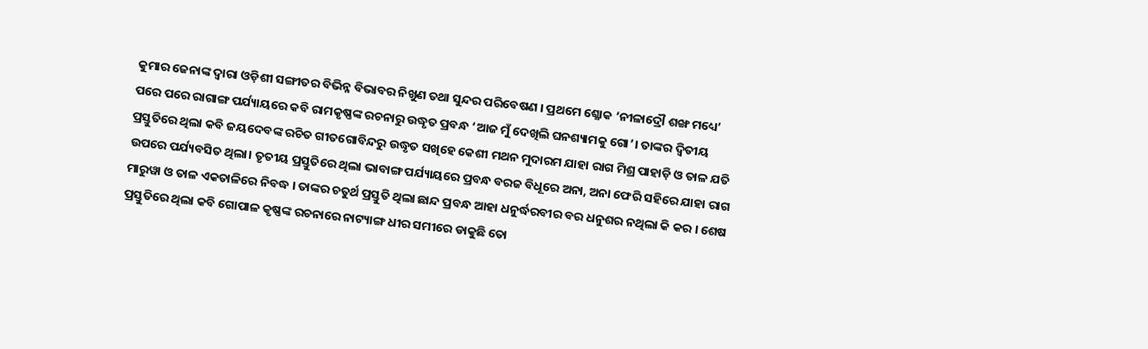କୁମାର ଜେନାଙ୍କ ଦ୍ୱାରା ଓଡ଼ିଶୀ ସଙ୍ଗୀତର ବିଭିନ୍ନ ବିଭାବର ନିଖୁଣ ତଥା ସୁନ୍ଦର ପରିବେଷଣ । ପ୍ରଥମେ ଶ୍ଳୋକ ‘ନୀଳାଦ୍ରୌ ଶଙ୍ଖ ମଧ୍ୟେ’ ପରେ ପରେ ରାଗାଙ୍ଗ ପର୍ଯ୍ୟାୟରେ କବି ରାମକୃଷ୍ଣଙ୍କ ରଚନାରୁ ଉଦ୍ଧୃତ ପ୍ରବନ୍ଧ ‘ଆଜ ମୁଁ ଦେଖିଲି ଘନଶ୍ୟାମକୁ ଗୋ’। ତାଙ୍କର ଦ୍ୱିତୀୟ ପ୍ରସ୍ତୁତିରେ ଥିଲା କବି ଜୟଦେବଙ୍କ ରଚିତ ଗୀତଗୋବିନ୍ଦରୁ ଉଦ୍ଧୃତ ସଖିହେ କେଶୀ ମଥନ ମୁଦାରମ ଯାହା ରାଗ ମିଶ୍ର ପାହାଡ଼ି ଓ ତାଳ ଯତି ଉପରେ ପର୍ଯ୍ୟବସିତ ଥିଲା। ତୃତୀୟ ପ୍ରସ୍ତୁତିରେ ଥିଲା ଭାବାଙ୍ଗ ପର୍ଯ୍ୟାୟରେ ପ୍ରବନ୍ଧ ବରଜ ବିଧୂରେ ଅନା, ଅନା ଫେରି ସହିରେ ଯାହା ରାଗ ମାରୁୱା ଓ ତାଳ ଏକତାଳିରେ ନିବଦ୍ଧ । ତାଙ୍କର ଚତୁର୍ଥ ପ୍ରସ୍ତୁତି ଥିଲା ଛାନ୍ଦ ପ୍ରବନ୍ଧ ଆହା ଧନୁର୍ଦ୍ଧରବୀର ବର ଧନୁଶର ନଥିଲା କି କର । ଶେଷ ପ୍ରସ୍ତୁତିରେ ଥିଲା କବି ଗୋପାଳ କୃଷ୍ଣଙ୍କ ରଚନାରେ ନାଟ୍ୟାଙ୍ଗ ଧୀର ସମୀରେ ଡାକୁଛି ତୋ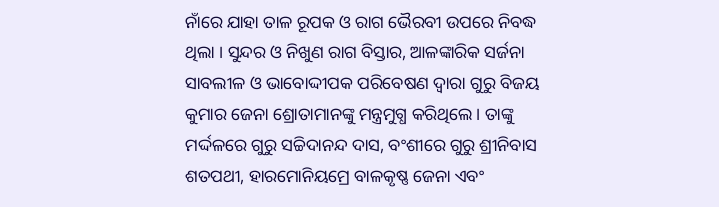ନାଁରେ ଯାହା ତାଳ ରୂପକ ଓ ରାଗ ଭୈରବୀ ଉପରେ ନିବଦ୍ଧ ଥିଲା । ସୁନ୍ଦର ଓ ନିଖୁଣ ରାଗ ବିସ୍ତାର, ଆଳଙ୍କାରିକ ସର୍ଜନା ସାବଲୀଳ ଓ ଭାବୋଦ୍ଦୀପକ ପରିବେଷଣ ଦ୍ୱାରା ଗୁରୁ ବିଜୟ କୁମାର ଜେନା ଶ୍ରୋତାମାନଙ୍କୁ ମନ୍ତ୍ରମୁଗ୍ଧ କରିଥିଲେ । ତାଙ୍କୁ ମର୍ଦ୍ଦଳରେ ଗୁରୁ ସଚ୍ଚିଦାନନ୍ଦ ଦାସ, ବଂଶୀରେ ଗୁରୁ ଶ୍ରୀନିବାସ ଶତପଥୀ, ହାରମୋନିୟମ୍ରେ ବାଳକୃଷ୍ଣ ଜେନା ଏବଂ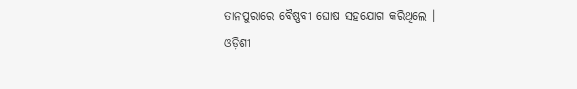ତାନପୁରାରେ ବୈଷ୍ଣବୀ ଘୋଷ ସହଯୋଗ କରିଥିଲେ ।
ଓଡ଼ିଶୀ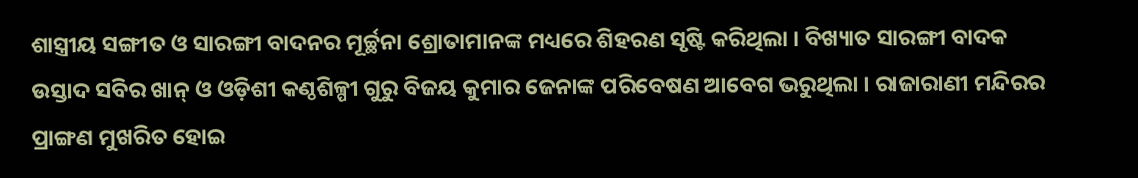ଶାସ୍ତ୍ରୀୟ ସଙ୍ଗୀତ ଓ ସାରଙ୍ଗୀ ବାଦନର ମୂର୍ଚ୍ଛନା ଶ୍ରୋତାମାନଙ୍କ ମଧ୍ୟରେ ଶିହରଣ ସୃଷ୍ଟି କରିଥିଲା । ବିଖ୍ୟାତ ସାରଙ୍ଗୀ ବାଦକ ଉସ୍ତାଦ ସବିର ଖାନ୍ ଓ ଓଡ଼ିଶୀ କଣ୍ଠଶିଳ୍ପୀ ଗୁରୁ ବିଜୟ କୁମାର ଜେନାଙ୍କ ପରିବେଷଣ ଆବେଗ ଭରୁଥିଲା । ରାଜାରାଣୀ ମନ୍ଦିରର ପ୍ରାଙ୍ଗଣ ମୁଖରିତ ହୋଇ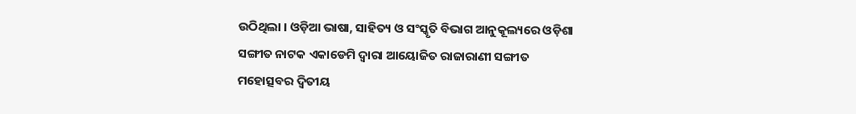ଉଠିଥିଲା । ଓଡ଼ିଆ ଭାଷା, ସାହିତ୍ୟ ଓ ସଂସ୍କୃତି ବିଭାଗ ଆନୁକୂଲ୍ୟରେ ଓଡ଼ିଶା ସଙ୍ଗୀତ ନାଟକ ଏକାଡେମି ଦ୍ୱାରା ଆୟୋଜିତ ରାଜାରାଣୀ ସଙ୍ଗୀତ ମହୋତ୍ସବର ଦ୍ୱିତୀୟ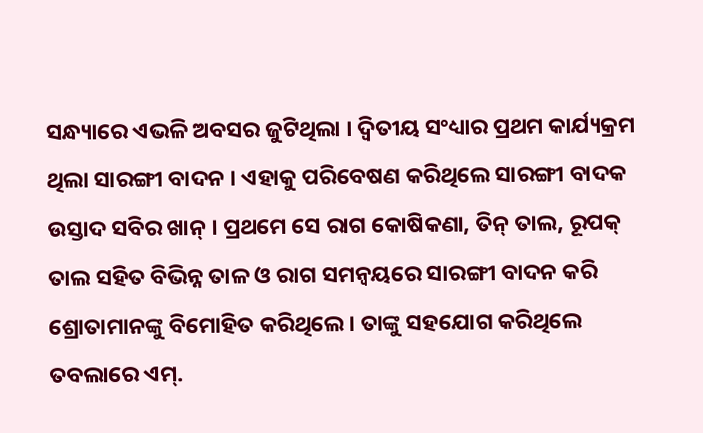ସନ୍ଧ୍ୟାରେ ଏଭଳି ଅବସର ଜୁଟିଥିଲା । ଦ୍ୱିତୀୟ ସଂଧ୍ୟାର ପ୍ରଥମ କାର୍ଯ୍ୟକ୍ରମ ଥିଲା ସାରଙ୍ଗୀ ବାଦନ । ଏହାକୁ ପରିବେଷଣ କରିଥିଲେ ସାରଙ୍ଗୀ ବାଦକ ଉସ୍ତାଦ ସବିର ଖାନ୍ । ପ୍ରଥମେ ସେ ରାଗ କୋଷିକଣା, ତିନ୍ ତାଲ, ରୂପକ୍ ତାଲ ସହିତ ବିଭିନ୍ନ ତାଳ ଓ ରାଗ ସମନ୍ବୟରେ ସାରଙ୍ଗୀ ବାଦନ କରି ଶ୍ରୋତାମାନଙ୍କୁ ବିମୋହିତ କରିଥିଲେ । ତାଙ୍କୁ ସହଯୋଗ କରିଥିଲେ ତବଲାରେ ଏମ୍.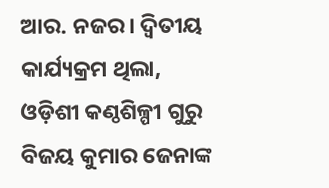ଆର. ନଜର। ଦ୍ୱିତୀୟ କାର୍ଯ୍ୟକ୍ରମ ଥିଲା, ଓଡ଼ିଶୀ କଣ୍ଠଶିଳ୍ପୀ ଗୁରୁ ବିଜୟ କୁମାର ଜେନାଙ୍କ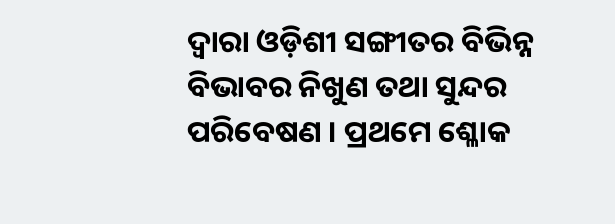ଦ୍ୱାରା ଓଡ଼ିଶୀ ସଙ୍ଗୀତର ବିଭିନ୍ନ ବିଭାବର ନିଖୁଣ ତଥା ସୁନ୍ଦର ପରିବେଷଣ । ପ୍ରଥମେ ଶ୍ଳୋକ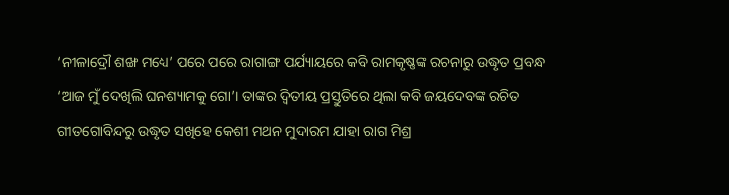‘ନୀଳାଦ୍ରୌ ଶଙ୍ଖ ମଧ୍ୟେ’ ପରେ ପରେ ରାଗାଙ୍ଗ ପର୍ଯ୍ୟାୟରେ କବି ରାମକୃଷ୍ଣଙ୍କ ରଚନାରୁ ଉଦ୍ଧୃତ ପ୍ରବନ୍ଧ ‘ଆଜ ମୁଁ ଦେଖିଲି ଘନଶ୍ୟାମକୁ ଗୋ’। ତାଙ୍କର ଦ୍ୱିତୀୟ ପ୍ରସ୍ତୁତିରେ ଥିଲା କବି ଜୟଦେବଙ୍କ ରଚିତ ଗୀତଗୋବିନ୍ଦରୁ ଉଦ୍ଧୃତ ସଖିହେ କେଶୀ ମଥନ ମୁଦାରମ ଯାହା ରାଗ ମିଶ୍ର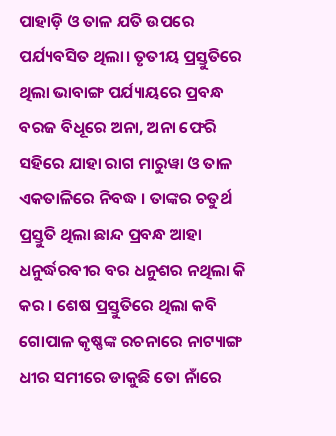ପାହାଡ଼ି ଓ ତାଳ ଯତି ଉପରେ ପର୍ଯ୍ୟବସିତ ଥିଲା। ତୃତୀୟ ପ୍ରସ୍ତୁତିରେ ଥିଲା ଭାବାଙ୍ଗ ପର୍ଯ୍ୟାୟରେ ପ୍ରବନ୍ଧ ବରଜ ବିଧୂରେ ଅନା, ଅନା ଫେରି ସହିରେ ଯାହା ରାଗ ମାରୁୱା ଓ ତାଳ ଏକତାଳିରେ ନିବଦ୍ଧ । ତାଙ୍କର ଚତୁର୍ଥ ପ୍ରସ୍ତୁତି ଥିଲା ଛାନ୍ଦ ପ୍ରବନ୍ଧ ଆହା ଧନୁର୍ଦ୍ଧରବୀର ବର ଧନୁଶର ନଥିଲା କି କର । ଶେଷ ପ୍ରସ୍ତୁତିରେ ଥିଲା କବି ଗୋପାଳ କୃଷ୍ଣଙ୍କ ରଚନାରେ ନାଟ୍ୟାଙ୍ଗ ଧୀର ସମୀରେ ଡାକୁଛି ତୋ ନାଁରେ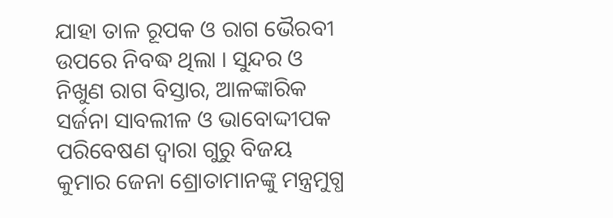ଯାହା ତାଳ ରୂପକ ଓ ରାଗ ଭୈରବୀ ଉପରେ ନିବଦ୍ଧ ଥିଲା । ସୁନ୍ଦର ଓ ନିଖୁଣ ରାଗ ବିସ୍ତାର, ଆଳଙ୍କାରିକ ସର୍ଜନା ସାବଲୀଳ ଓ ଭାବୋଦ୍ଦୀପକ ପରିବେଷଣ ଦ୍ୱାରା ଗୁରୁ ବିଜୟ କୁମାର ଜେନା ଶ୍ରୋତାମାନଙ୍କୁ ମନ୍ତ୍ରମୁଗ୍ଧ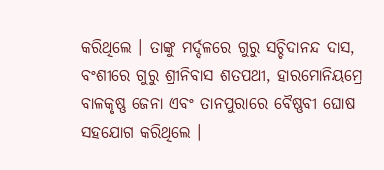କରିଥିଲେ । ତାଙ୍କୁ ମର୍ଦ୍ଦଳରେ ଗୁରୁ ସଚ୍ଚିଦାନନ୍ଦ ଦାସ, ବଂଶୀରେ ଗୁରୁ ଶ୍ରୀନିବାସ ଶତପଥୀ, ହାରମୋନିୟମ୍ରେ ବାଳକୃଷ୍ଣ ଜେନା ଏବଂ ତାନପୁରାରେ ବୈଷ୍ଣବୀ ଘୋଷ ସହଯୋଗ କରିଥିଲେ ।